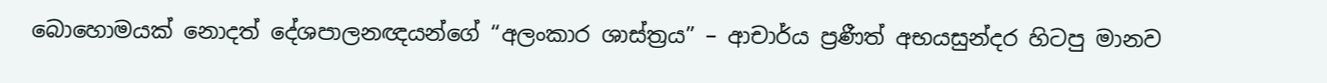බොහොමයක් නොදත් දේශපාලනඥයන්ගේ “අලංකාර ශාස්ත්‍රය” – ආචාර්ය ප්‍රණීත් අභයසුන්දර හිටපු මානව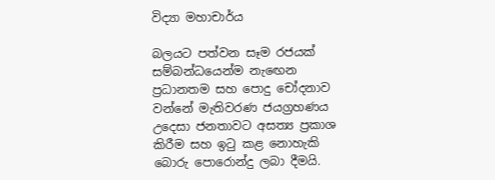විද්‍යා මහාචාර්ය

බලයට පත්වන සෑම රජයක් සම්බන්ධයෙන්ම නැඟෙන ප්‍රධානතම සහ පොදු චෝදනාව වන්නේ මැතිවරණ ජයග්‍රහණය උදෙසා ජනතාවට අසත්‍ය ප්‍රකාශ කිරීම සහ ඉටු කළ නොහැකි බොරු පොරොන්දු ලබා දීමයි.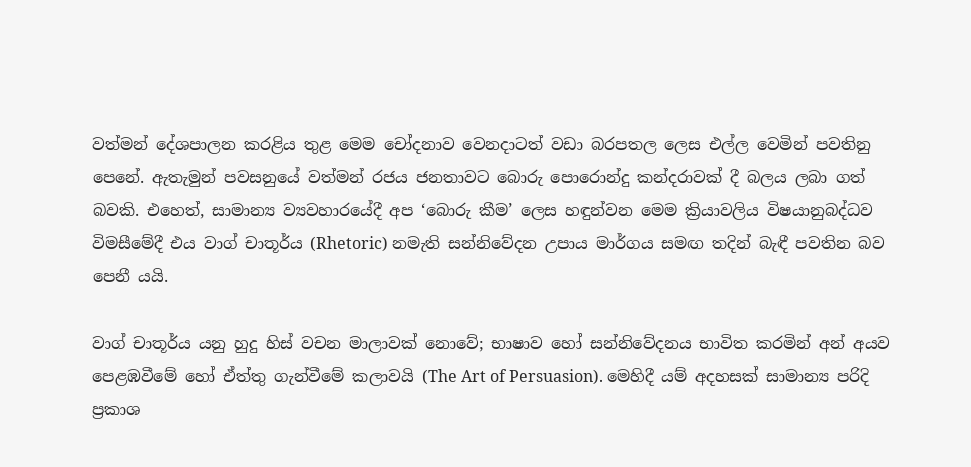වත්මන් දේශපාලන කරළිය තුළ මෙම චෝදනාව වෙනදාටත් වඩා බරපතල ලෙස එල්ල වෙමින් පවතිනු පෙනේ. ඇතැමුන් පවසනුයේ වත්මන් රජය ජනතාවට බොරු පොරොන්දු කන්දරාවක් දී බලය ලබා ගත් බවකි. එහෙත්, සාමාන්‍ය ව්‍යවහාරයේදී අප ‘බොරු කීම’ ලෙස හඳුන්වන මෙම ක්‍රියාවලිය විෂයානුබද්ධව විමසීමේදී එය වාග් චාතූර්ය (Rhetoric) නමැති සන්නිවේදන උපාය මාර්ගය සමඟ තදින් බැඳී පවතින බව පෙනී යයි.

වාග් චාතූර්ය යනු හුදු හිස් වචන මාලාවක් නොවේ; භාෂාව හෝ සන්නිවේදනය භාවිත කරමින් අන් අයව පෙළඹවීමේ හෝ ඒත්තු ගැන්වීමේ කලාවයි (The Art of Persuasion). මෙහිදී යම් අදහසක් සාමාන්‍ය පරිදි ප්‍රකාශ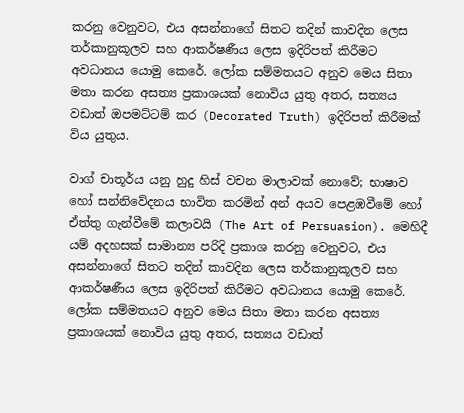කරනු වෙනුවට, එය අසන්නාගේ සිතට තදින් කාවදින ලෙස තර්කානුකූලව සහ ආකර්ෂණීය ලෙස ඉදිරිපත් කිරීමට අවධානය යොමු කෙරේ. ලෝක සම්මතයට අනුව මෙය සිතා මතා කරන අසත්‍ය ප්‍රකාශයක් නොවිය යුතු අතර, සත්‍යය වඩාත් ඔපමට්ටම් කර (Decorated Truth) ඉදිරිපත් කිරීමක් විය යුතුය.

වාග් චාතූර්ය යනු හුදු හිස් වචන මාලාවක් නොවේ; භාෂාව හෝ සන්නිවේදනය භාවිත කරමින් අන් අයව පෙළඹවීමේ හෝ ඒත්තු ගැන්වීමේ කලාවයි (The Art of Persuasion). මෙහිදී යම් අදහසක් සාමාන්‍ය පරිදි ප්‍රකාශ කරනු වෙනුවට, එය අසන්නාගේ සිතට තදින් කාවදින ලෙස තර්කානුකූලව සහ ආකර්ෂණීය ලෙස ඉදිරිපත් කිරීමට අවධානය යොමු කෙරේ. ලෝක සම්මතයට අනුව මෙය සිතා මතා කරන අසත්‍ය ප්‍රකාශයක් නොවිය යුතු අතර, සත්‍යය වඩාත්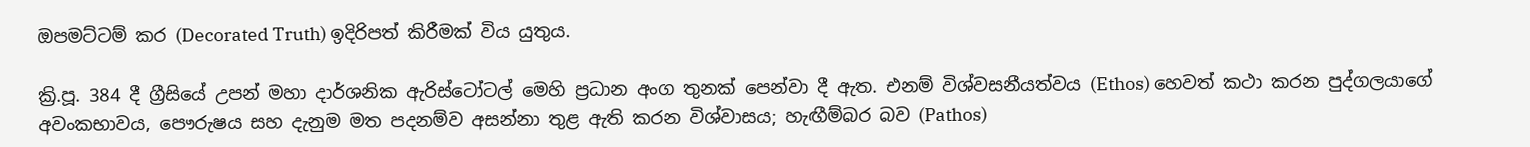ඔපමට්ටම් කර (Decorated Truth) ඉදිරිපත් කිරීමක් විය යුතුය.

ක්‍රි.පූ. 384 දී ග්‍රීසියේ උපන් මහා දාර්ශනික ඇරිස්ටෝටල් මෙහි ප්‍රධාන අංග තුනක් පෙන්වා දී ඇත. එනම් විශ්වසනීයත්වය (Ethos) හෙවත් කථා කරන පුද්ගලයාගේ අවංකභාවය, පෞරුෂය සහ දැනුම මත පදනම්ව අසන්නා තුළ ඇති කරන විශ්වාසය; හැඟීම්බර බව (Pathos)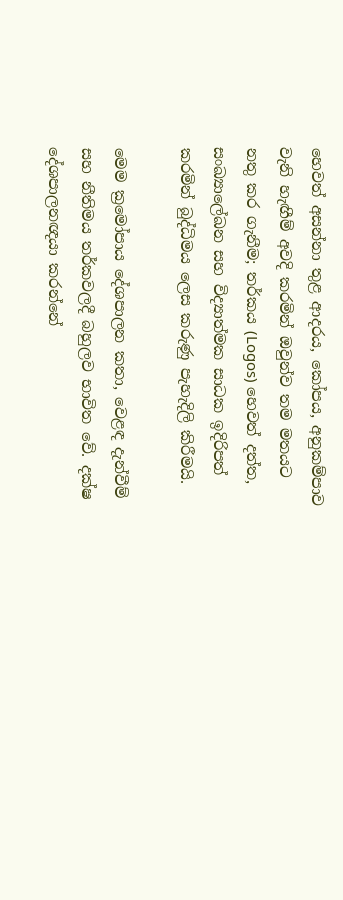හෙවත් අසන්නා තුළ ආදරය, කෝපය, අනුකම්පාව වැනි හැඟීම් අවදි කරමින් ඔවුන්ව තම මතයට නතු කර ගැනීම; තර්කය (Logos) හෙවත් දත්ත, සංඛ්‍යාලේඛන සහ විද්‍යාත්මක සාධක ඉදිරිපත් කරමින් බුද්ධිමය ලෙස කරුණු පැහැදිලි කිරීමයි.

මෙම ක්‍රමෝපාය දේශපාලන කතා, වෙළඳ දැන්වීම් සහ නීතිමය තර්කවලදී බහුලව භාවිත වේ. දක්ෂ දේශපාලනඥයා කරන්නේ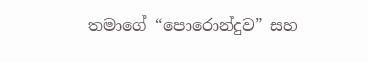තමාගේ “පොරොන්දුව” සහ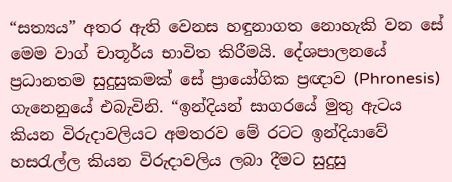“සත්‍යය” අතර ඇති වෙනස හඳුනාගත නොහැකි වන සේ මෙම වාග් චාතූර්ය භාවිත කිරීමයි. දේශපාලනයේ ප්‍රධානතම සුදුසුකමක් සේ ප්‍රායෝගික ප්‍රඥාව (Phronesis) ගැනෙනුයේ එබැවිනි. “ඉන්දියන් සාගරයේ මුතු ඇටය කියන විරුදාවලියට අමතරව මේ රටට ඉන්දියාවේ හසරැල්ල කියන විරුදාවලිය ලබා දීමට සුදුසු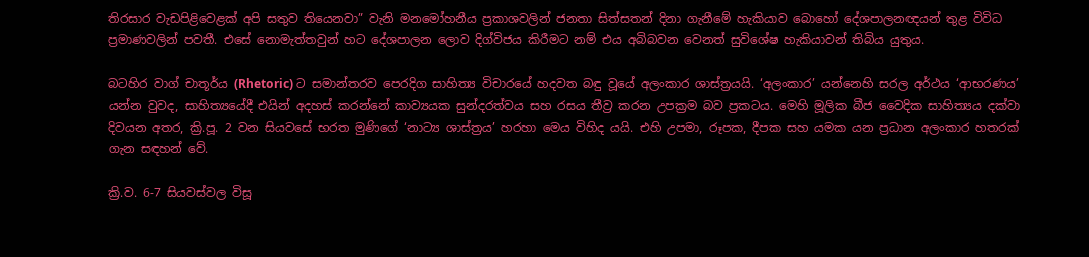තිරසාර වැඩපිළිවෙළක් අපි සතුව තියෙනවා” වැනි මනමෝහනීය ප්‍රකාශවලින් ජනතා සිත්සතන් දිනා ගැනීමේ හැකියාව බොහෝ දේශපාලනඥයන් තුළ විවිධ ප්‍රමාණවලින් පවතී. එසේ නොමැත්තවුන් හට දේශපාලන ලොව දිග්විජය කිරීමට නම් එය අබිබවන වෙනත් සුවිශේෂ හැකියාවන් තිබිය යුතුය.

බටහිර වාග් චාතූර්ය (Rhetoric) ට සමාන්තරව පෙරදිග සාහිත්‍ය විචාරයේ හදවත බඳු වූයේ අලංකාර ශාස්ත්‍රයයි. ‘අලංකාර’ යන්නෙහි සරල අර්ථය ‘ආභරණය’ යන්න වුවද, සාහිත්‍යයේදී එයින් අදහස් කරන්නේ කාව්‍යයක සුන්දරත්වය සහ රසය තීව්‍ර කරන උපක්‍රම බව ප්‍රකටය. මෙහි මූලික බීජ වෛදික සාහිත්‍යය දක්වා දිවයන අතර, ක්‍රි.පූ. 2 වන සියවසේ භරත මුණිගේ ‘නාට්‍ය ශාස්ත්‍රය’ හරහා මෙය විහිද යයි. එහි උපමා, රූපක, දීපක සහ යමක යන ප්‍රධාන අලංකාර හතරක් ගැන සඳහන් වේ.

ක්‍රි.ව. 6-7 සියවස්වල විසූ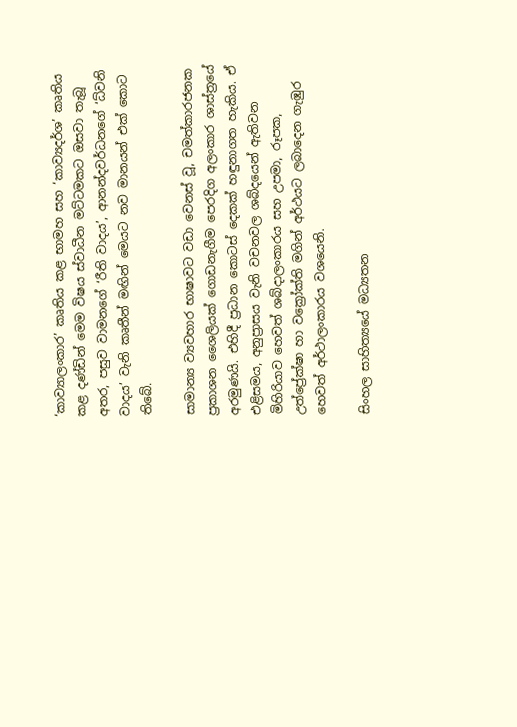‘කාව්‍යාලංකාර’ කෘතිය කළ භාමහ සහ ‘කාව්‍යදර්ශ’ කෘතිය කළ දණ්ඩින් මෙම විෂය ස්වාධීන මට්ටමකට ඔසවා තැබූ අතර, පසුව වාමනගේ ‘රීති වාදය’, ආනන්දවර්ධනගේ ‘ධ්වනි වාදය’ වැනි කෘතීන් මඟින් මෙයට නව මානයන් එක් කොට තිබේ.

සාමාන්‍ය ව්‍යවහාර භාෂාවට වඩා වෙනස් වූ, චමත්කාරජනක ප්‍රකාශන ශෛලියක් ගොඩනැගීම පෙරදිග අලංකාර ශාස්ත්‍රයේ අරමුණයි. එහිදී ප්‍රධාන කොටස් දෙකක් හඳුනාගත හැකිය. ඒ එළිසමය, අනුප්‍රාසය වැනි වචනවල ශබ්දයෙන් ඇතිවන මිහිරියාව හෙවත් ශබ්දාලංකාරය සහ උපමා, රූපක, උත්ප්‍රේක්ෂා හා වක්‍රෝක්ති මගින් අර්ථයට ලබාදෙන ගැඹුර හෙවත් අර්ථාලංකාරය වශයෙනි.

සිංහල සාහිත්‍යයේ මධ්‍යතන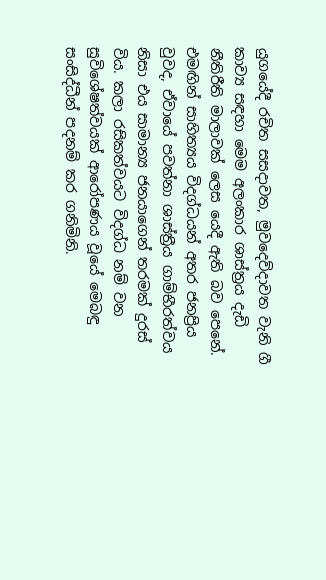යුගයේදී රචිත සසදාවත, මුවදෙව්දාවත වැනි ගී කාව්‍ය සඳහා මෙම අලංකාර ශාස්ත්‍රය දැඩි නීතිරීති මාලාවක් ලෙස යෙදී ඇති බව පෙනේ. එමඟින් සාහිත්‍යය විදග්ධයන් අතර ජනප්‍රිය වුවද, ඒවායේ පවත්නා ශාස්ත්‍රීය ගාම්භීරත්වය නිසා එය සාමාන්‍ය ජනයාගෙන් තරමක් දුරස් විය. කලා රසිකත්වයට විදග්ධ නම් වන සුවිශේෂත්වයක් ආරෝපණය වූයේ මෙබඳු සංසිද්ධීන් පදනම් කර ගනිමිනි.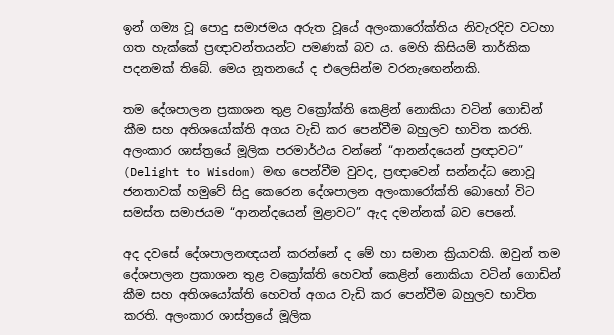ඉන් ගම්‍ය වූ පොදු සමාජමය අරුත වූයේ අලංකාරෝක්තිය නිවැරදිව වටහා ගත හැක්කේ ප්‍රඥාවන්තයන්ට පමණක් බව ය. මෙහි කිසියම් තාර්කික පදනමක් තිබේ. මෙය නූතනයේ ද එලෙසින්ම වරනැඟෙන්නකි.

තම දේශපාලන ප්‍රකාශන තුළ වක්‍රෝක්ති කෙළින් නොකියා වටින් ගොඩින් කීම සහ අතිශයෝක්ති අගය වැඩි කර පෙන්වීම බහුලව භාවිත කරති. අලංකාර ශාස්ත්‍රයේ මූලික පරමාර්ථය වන්නේ “ආනන්දයෙන් ප්‍රඥාවට” (Delight to Wisdom) මඟ පෙන්වීම වුවද, ප්‍රඥාවෙන් සන්නද්ධ නොවූ ජනතාවක් හමුවේ සිදු කෙරෙන දේශපාලන අලංකාරෝක්ති බොහෝ විට සමස්ත සමාජයම “ආනන්දයෙන් මුළාවට” ඇද දමන්නක් බව පෙනේ.

අද දවසේ දේශපාලනඥයන් කරන්නේ ද මේ හා සමාන ක්‍රියාවකි. ඔවුන් තම දේශපාලන ප්‍රකාශන තුළ වක්‍රෝක්ති හෙවත් කෙළින් නොකියා වටින් ගොඩින් කීම සහ අතිශයෝක්ති හෙවත් අගය වැඩි කර පෙන්වීම බහුලව භාවිත කරති. අලංකාර ශාස්ත්‍රයේ මූලික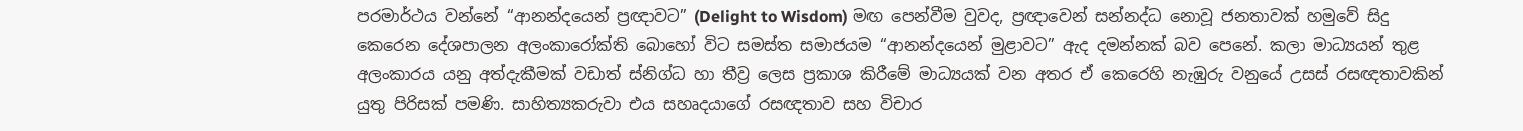පරමාර්ථය වන්නේ “ආනන්දයෙන් ප්‍රඥාවට” (Delight to Wisdom) මඟ පෙන්වීම වුවද, ප්‍රඥාවෙන් සන්නද්ධ නොවූ ජනතාවක් හමුවේ සිදු කෙරෙන දේශපාලන අලංකාරෝක්ති බොහෝ විට සමස්ත සමාජයම “ආනන්දයෙන් මුළාවට” ඇද දමන්නක් බව පෙනේ. කලා මාධ්‍යයන් තුළ අලංකාරය යනු අත්දැකීමක් වඩාත් ස්නිග්ධ හා තීව්‍ර ලෙස ප්‍රකාශ කිරීමේ මාධ්‍යයක් වන අතර ඒ කෙරෙහි නැඹුරු වනුයේ උසස් රසඥතාවකින් යුතු පිරිසක් පමණි. සාහිත්‍යකරුවා එය සහෘදයාගේ රසඥතාව සහ විචාර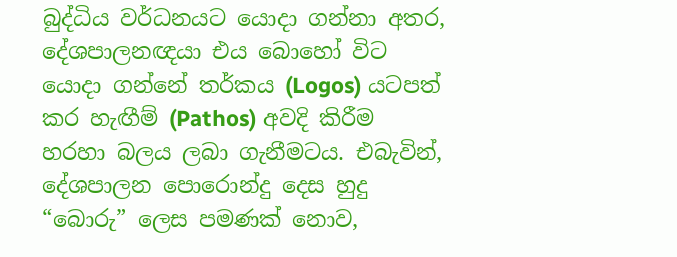බුද්ධිය වර්ධනයට යොදා ගන්නා අතර, දේශපාලනඥයා එය බොහෝ විට යොදා ගන්නේ තර්කය (Logos) යටපත් කර හැඟීම් (Pathos) අවදි කිරීම හරහා බලය ලබා ගැනීමටය. එබැවින්, දේශපාලන පොරොන්දු දෙස හුදු “බොරු” ලෙස පමණක් නොව,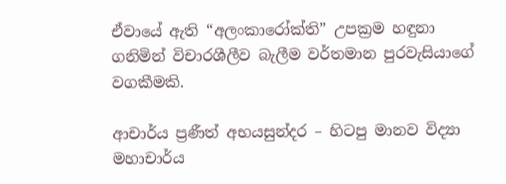ඒවායේ ඇති “අලංකාරෝක්ති” උපක්‍රම හඳුනා ගනිමින් විචාරශීලීව බැලීම වර්තමාන පුරවැසියාගේ වගකීමකි.

ආචාර්ය ප්‍රණීත් අභයසුන්දර – හිටපු මානව විද්‍යා මහාචාර්ය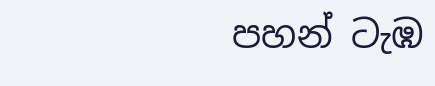පහන් ටැඹ